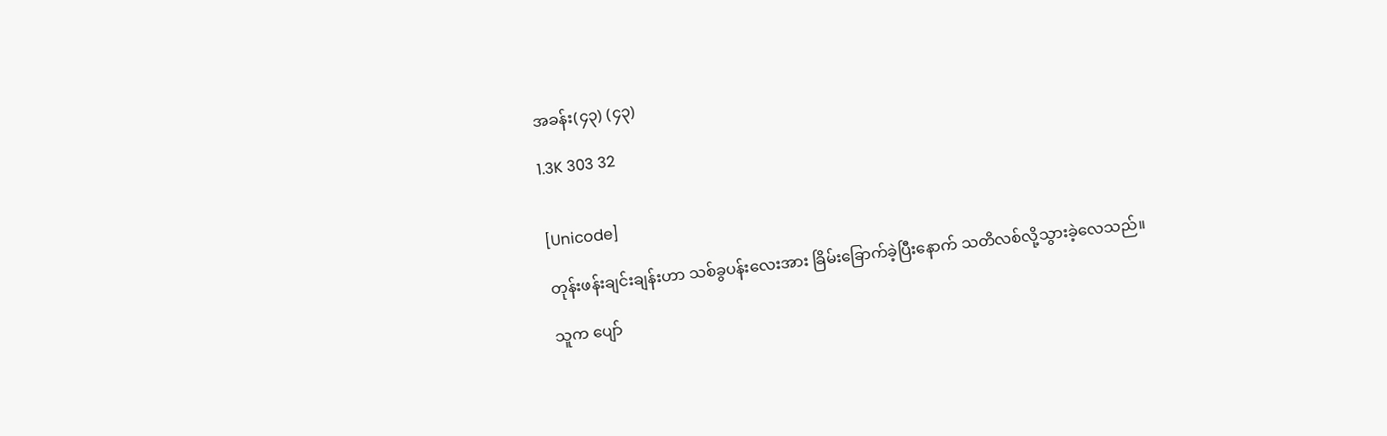အခန်း(၄၃) (၄၃)

1.3K 303 32


[Unicode]

တုန်းဖန်းချင်းချန်းဟာ သစ်ခွပန်းလေးအား ခြိမ်းခြောက်ခဲ့ပြီးနောက် သတိလစ်လို့သွားခဲ့လေသည်။

သူက ပျော်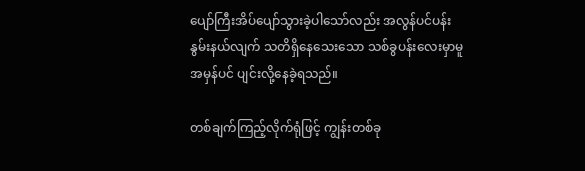ပျော်ကြီးအိပ်ပျော်သွားခဲ့ပါသော်လည်း အလွန်ပင်ပန်းနွမ်းနယ်လျက် သတိရှိနေသေးသော သစ်ခွပန်းလေးမှာမူ အမှန်ပင် ပျင်းလို့နေခဲ့ရသည်။

တစ်ချက်ကြည့်လိုက်ရုံဖြင့် ကျွန်းတစ်ခု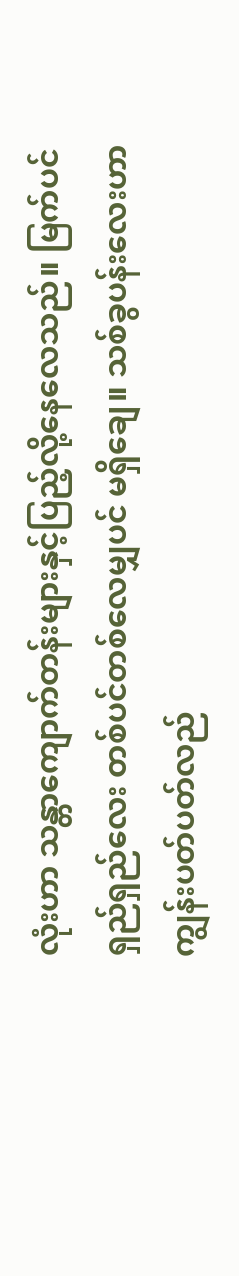လုံးဟာ သန္တာကျောက်တန်းများနှင့်ပြည့်လို့နေလေသည်။ မြက်ပင်ရှည်ရှည်လေး တစ်ပင်တစ်လေမျှပင် မရှိချေ။ သစ်ခွပန်းလေးဟာ ကျွန်းပတ်ပတ်လည်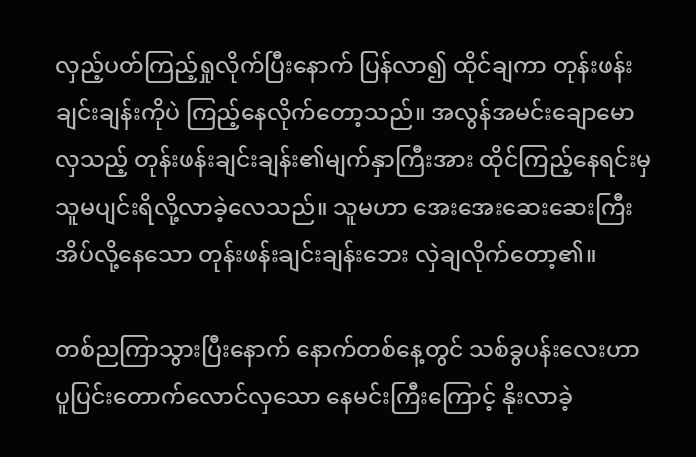လှည့်ပတ်ကြည့်ရှုလိုက်ပြီးနောက် ပြန်လာ၍ ထိုင်ချကာ တုန်းဖန်းချင်းချန်းကိုပဲ ကြည့်နေလိုက်တော့သည်။ အလွန်အမင်းချောမောလှသည့် တုန်းဖန်းချင်းချန်း၏မျက်နှာကြီးအား ထိုင်ကြည့်နေရင်းမှ သူမပျင်းရိလို့လာခဲ့လေသည်။ သူမဟာ အေးအေးဆေးဆေးကြီး အိပ်လို့နေသော တုန်းဖန်းချင်းချန်းဘေး လှဲချလိုက်တော့၏။

တစ်ညကြာသွားပြီးနောက် နောက်တစ်နေ့တွင် သစ်ခွပန်းလေးဟာ ပူပြင်းတောက်လောင်လှသော နေမင်းကြီးကြောင့် နိုးလာခဲ့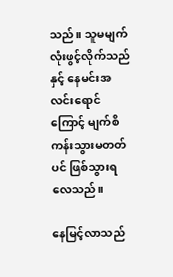သည်။ သူမမျက်လုံးဖွင့်လိုက်သည်နှင့် နေမင်းအလင်းရောင်ကြောင့် မျက်စိကန်းသွားမတတ်ပင် ဖြစ်သွားရလေသည်။

နေမြင့်လာသည်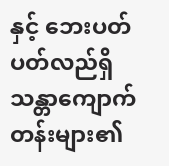နှင့် ဘေးပတ်ပတ်လည်ရှိ သန္တာကျောက်တန်းများ၏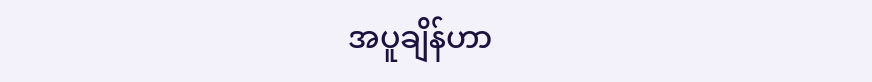အပူချိန်ဟာ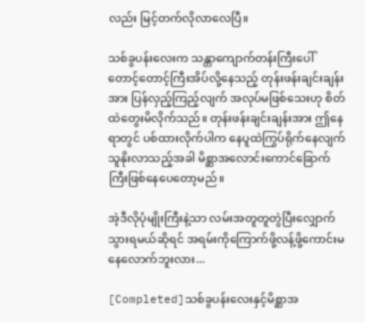လည်း မြင့်တက်လိုလာလေပြီ။

သစ်ခွပန်းလေးက သန္တာကျောက်တန်းကြီးပေါ် တောင့်တောင့်ကြီးအိပ်လို့နေသည့် တုန်းဖန်းချင်းချန်းအား ပြန်လှည့်ကြည့်လျက် အလုပ်မဖြစ်သေးဟု စိတ်ထဲတွေးမိလိုက်သည်။ တုန်းဖန်းချင်းချန်းအား ဤနေရာတွင် ပစ်ထားလိုက်ပါက နေပူထဲကြွပ်ရိုက်နေလျက် သူနိုးလာသည့်အခါ မိစ္ဆာအလောင်းကောင်ခြောက်ကြီးဖြစ်နေပေတော့မည်။

အဲ့ဒီလိုပုံမျိုးကြီးနဲ့သာ လမ်းအတူတူတွဲပြီးလျှောက်သွားရမယ်ဆိုရင် အရမ်းကိုကြောက်ဖို့လန့်ဖို့ကောင်းမနေလောက်ဘူးလား...

[Completed]သစ်ခွပန်းလေးနှင့်မိစ္ဆာအ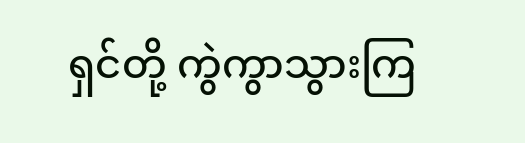ရှင်တို့ ကွဲကွာသွားကြ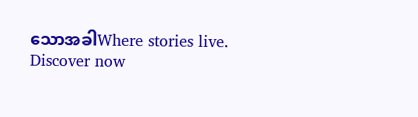သောအခါWhere stories live. Discover now